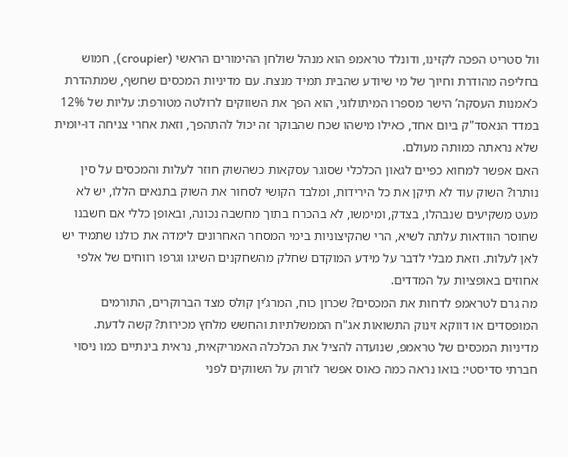וול סטריט הפכה לקזינו, ודונלד טראמפ הוא מנהל שולחן ההימורים הראשי (croupier), חמוש בחליפה מהודרת וחיוך של מי שיודע שהבית תמיד מנצח. עם מדיניות המכסים שחשף, שמתהדרת כ’אמנות העסקה’ הישר מספרו המיתולוגי, הוא הפך את השווקים לרולטה מטורפת: עליות של 12% במדד הנאסד"ק ביום אחד, כאילו מישהו שכח שהבוקר זה יכול להתהפך, וזאת אחרי צניחה דו-יומית שלא נראתה כמותה מעולם.
האם אפשר למחוא כפיים לגאון הכלכלי שסוגר עסקאות כשהשוק חוזר לעלות והמכסים על סין נותרו? השוק עוד לא תיקן את כל הירידות, ומלבד הקושי לסחור את השוק בתנאים הללו, יש לא מעט משקיעים שנבהלו, בצדק, ומימשו, לא בהכרח בתוך מחשבה נכונה, ובאופן כללי אם חשבנו שחוסר הוודאות עלתה לשיא, הרי שהקיצוניות בימי המסחר האחרונים לימדה את כולנו שתמיד יש לאן לעלות. וזאת מבלי לדבר על מידע המוקדם שחלק מהשחקנים השיגו וגרפו רווחים של אלפי אחוזים באופציות על המדדים.
מה גרם לטראמפ לדחות את המכסים? שכרון כוח, המרג’ין קולס מצד הברוקרים, התורמים המופסדים או דווקא זינוק התשואות אג"ח הממשלתיות והחשש מלחץ מכירות? קשה לדעת. מדיניות המכסים של טראמפ, שנועדה להציל את הכלכלה האמריקאית, נראית בינתיים כמו ניסוי חברתי סדיסטי: בואו נראה כמה כאוס אפשר לזרוק על השווקים לפני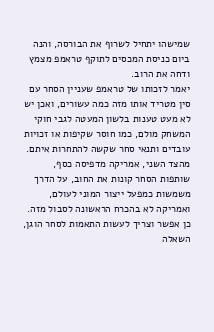שמישהו יתחיל לשרוף את הבורסה, והנה ביום כניסת המכסים לתוקף טראמפ מצמץ ודחה את הרוב.
יאמר לזכותו של טראמפ שעניין הסחר עם סין מטריד אותו מזה כמה עשורים, ואכן יש לא מעט טענות בלשון המעטה לגבי חוקי המשחק מולם, כמו חוסר שקיפות או זכויות עובדים ותנאי סחר שקשה להתחרות איתם. מהצד השני, אמריקה מדפיסה כסף, שותפות הסחר קונות את החוב, על הדרך משמשות כמפעל ייצור המוני לעולם, ואמריקה לא בהכרח הראשונה לסבול מזה. כן אפשר וצריך לעשות התאמות לסחר הוגן, השאלה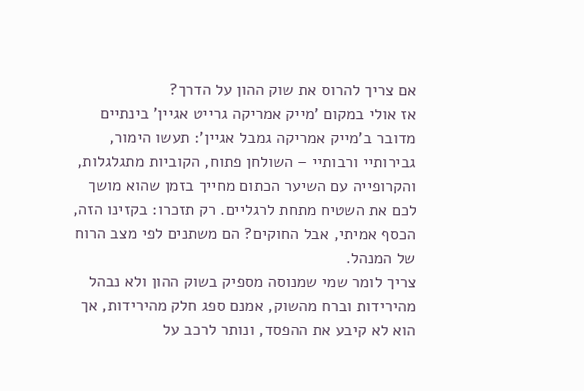אם צריך להרוס את שוק ההון על הדרך?
אז אולי במקום ’מייק אמריקה גרייט אגיין’ בינתיים מדובר ב’מייק אמריקה גמבל אגיין’: תעשו הימור, גבירותיי ורבותיי – השולחן פתוח, הקוביות מתגלגלות, והקרופייה עם השיער הכתום מחייך בזמן שהוא מושך לכם את השטיח מתחת לרגליים. רק תזכרו: בקזינו הזה, הכסף אמיתי, אבל החוקים? הם משתנים לפי מצב הרוח של המנהל.
צריך לומר שמי שמנוסה מספיק בשוק ההון ולא נבהל מהירידות וברח מהשוק, אמנם ספג חלק מהירידות, אך הוא לא קיבע את ההפסד, ונותר לרכב על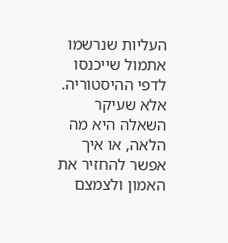העליות שנרשמו אתמול שייכנסו לדפי ההיסטוריה. אלא שעיקר השאלה היא מה הלאה, או איך אפשר להחזיר את האמון ולצמצם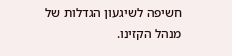חשיפה לשיגעון הגדלות של מנהל הקזינו.